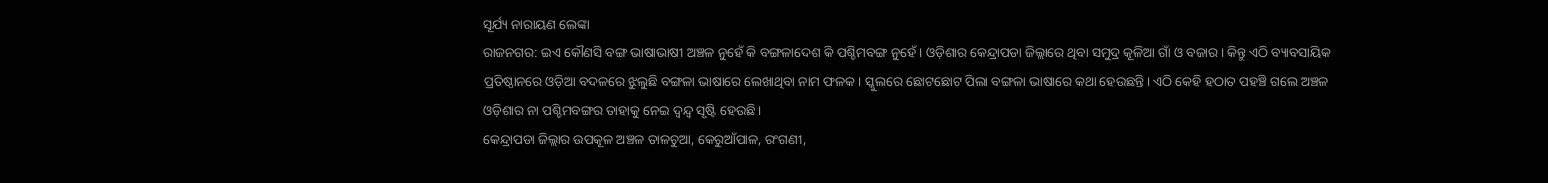ସୂର୍ଯ୍ୟ ନାରାୟଣ ଲେଙ୍କା
ରାଜନଗର: ଇଏ କୌଣସି ବଙ୍ଗ ଭାଷାଭାଷୀ ଅଞ୍ଚଳ ନୁହେଁ କି ବଙ୍ଗଳାଦେଶ କି ପଶ୍ଚିମବଙ୍ଗ ନୁହେଁ। ଓଡ଼ିଶାର କେନ୍ଦ୍ରାପଡା ଜିଲ୍ଲାରେ ଥିବା ସମୁଦ୍ର କୂଳିଆ ଗାଁ ଓ ବଜାର। କିନ୍ତୁ ଏଠି ବ୍ୟାବସାୟିକ ପ୍ରତିଷ୍ଠାନରେ ଓଡ଼ିଆ ବଦଳରେ ଝୁଲୁଛି ବଙ୍ଗଳା ଭାଷାରେ ଲେଖାଥିବା ନାମ ଫଳକ। ସ୍କୁଲରେ ଛୋଟଛୋଟ ପିଲା ବଙ୍ଗଳା ଭାଷାରେ କଥା ହେଉଛନ୍ତି। ଏଠି କେହି ହଠାତ ପହଞ୍ଚି ଗଲେ ଅଞ୍ଚଳ ଓଡ଼ିଶାର ନା ପଶ୍ଚିମବଙ୍ଗର ତାହାକୁ ନେଇ ଦ୍ବନ୍ଦ୍ବ ସୃଷ୍ଟି ହେଉଛି।
କେନ୍ଦ୍ରାପଡା ଜିଲ୍ଲାର ଉପକୂଳ ଅଞ୍ଚଳ ତାଳଚୁଆ, କେରୁଆଁପାଳ, ରଂଗଣୀ,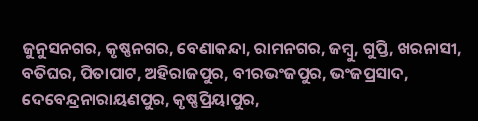ଜୁନୁସନଗର, କୃଷ୍ଣନଗର, ବେଣାକନ୍ଦା, ରାମନଗର, ଜମ୍ବୁ, ଗୁପ୍ତି, ଖରନାସୀ, ବତିଘର, ପିତାପାଟ, ଅହିରାଜପୁର, ବୀରଭଂଜପୁର, ଭଂଜପ୍ରସାଦ, ଦେବେନ୍ଦ୍ରନାରାୟଣପୁର, କୃଷ୍ଣପ୍ରିୟାପୁର,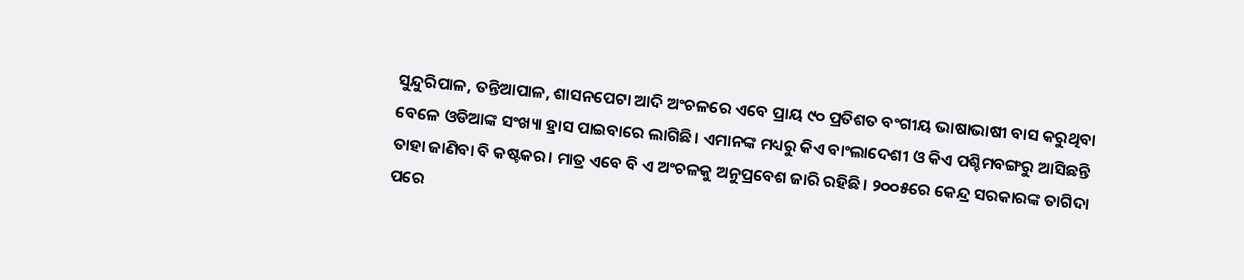ସୁନ୍ଦୁରିପାଳ, ତନ୍ତିଆପାଳ, ଶାସନପେଟା ଆଦି ଅଂଚଳରେ ଏବେ ପ୍ରାୟ ୯୦ ପ୍ରତିଶତ ବଂଗୀୟ ଭାଷାଭାଷୀ ବାସ କରୁଥିବା ବେଳେ ଓଡିଆଙ୍କ ସଂଖ୍ୟା ହ୍ରାସ ପାଇବାରେ ଲାଗିଛି। ଏମାନଙ୍କ ମଧ୍ୟରୁ କିଏ ବାଂଲାଦେଶୀ ଓ କିଏ ପଶ୍ଚିମବଙ୍ଗରୁ ଆସିଛନ୍ତି ତାହା ଜାଣିବା ବି କଷ୍ଟକର। ମାତ୍ର ଏବେ ବି ଏ ଅଂଚଳକୁ ଅନୁପ୍ରବେଶ ଜାରି ରହିଛି। ୨୦୦୫ରେ କେନ୍ଦ୍ର ସରକାରଙ୍କ ତାଗିଦା ପରେ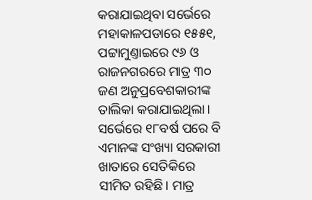କରାଯାଇଥିବା ସର୍ଭେରେ ମହାକାଳପଡାରେ ୧୫୫୧, ପଟ୍ଟାମୁଣ୍ତାଇରେ ୯୬ ଓ ରାଜନଗରରେ ମାତ୍ର ୩୦ ଜଣ ଅନୁପ୍ରବେଶକାରୀଙ୍କ ତାଲିକା କରାଯାଇଥିଲା। ସର୍ଭେରେ ୧୮ବର୍ଷ ପରେ ବି ଏମାନଙ୍କ ସଂଖ୍ୟା ସରକାରୀ ଖାତାରେ ସେତିକିରେ ସୀମିତ ରହିଛି। ମାତ୍ର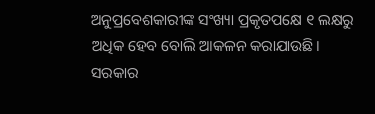ଅନୁପ୍ରବେଶକାରୀଙ୍କ ସଂଖ୍ୟା ପ୍ରକୃତପକ୍ଷେ ୧ ଲକ୍ଷରୁ ଅଧିକ ହେବ ବୋଲି ଆକଳନ କରାଯାଉଛି। ସରକାର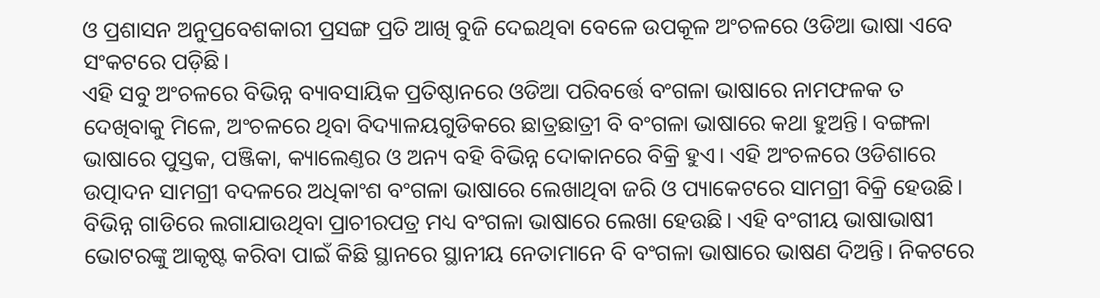ଓ ପ୍ରଶାସନ ଅନୁପ୍ରବେଶକାରୀ ପ୍ରସଙ୍ଗ ପ୍ରତି ଆଖି ବୁଜି ଦେଇଥିବା ବେଳେ ଉପକୂଳ ଅଂଚଳରେ ଓଡିଆ ଭାଷା ଏବେ ସଂକଟରେ ପଡ଼ିଛି।
ଏହି ସବୁ ଅଂଚଳରେ ବିଭିନ୍ନ ବ୍ୟାବସାୟିକ ପ୍ରତିଷ୍ଠାନରେ ଓଡିଆ ପରିବର୍ତ୍ତେ ବଂଗଳା ଭାଷାରେ ନାମଫଳକ ତ ଦେଖିବାକୁ ମିଳେ, ଅଂଚଳରେ ଥିବା ବିଦ୍ୟାଳୟଗୁଡିକରେ ଛାତ୍ରଛାତ୍ରୀ ବି ବଂଗଳା ଭାଷାରେ କଥା ହୁଅନ୍ତି। ବଙ୍ଗଳା ଭାଷାରେ ପୁସ୍ତକ, ପଞ୍ଜିକା, କ୍ୟାଲେଣ୍ତର ଓ ଅନ୍ୟ ବହି ବିଭିନ୍ନ ଦୋକାନରେ ବିକ୍ରି ହୁଏ। ଏହି ଅଂଚଳରେ ଓଡିଶାରେ ଉତ୍ପାଦନ ସାମଗ୍ରୀ ବଦଳରେ ଅଧିକାଂଶ ବଂଗଳା ଭାଷାରେ ଲେଖାଥିବା ଜରି ଓ ପ୍ୟାକେଟରେ ସାମଗ୍ରୀ ବିକ୍ରି ହେଉଛି। ବିଭିନ୍ନ ଗାଡିରେ ଲଗାଯାଉଥିବା ପ୍ରାଚୀରପତ୍ର ମଧ୍ୟ ବଂଗଳା ଭାଷାରେ ଲେଖା ହେଉଛି। ଏହି ବଂଗୀୟ ଭାଷାଭାଷୀ ଭୋଟରଙ୍କୁ ଆକୃଷ୍ଟ କରିବା ପାଇଁ କିଛି ସ୍ଥାନରେ ସ୍ଥାନୀୟ ନେତାମାନେ ବି ବଂଗଳା ଭାଷାରେ ଭାଷଣ ଦିଅନ୍ତି। ନିକଟରେ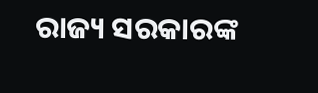ରାଜ୍ୟ ସରକାରଙ୍କ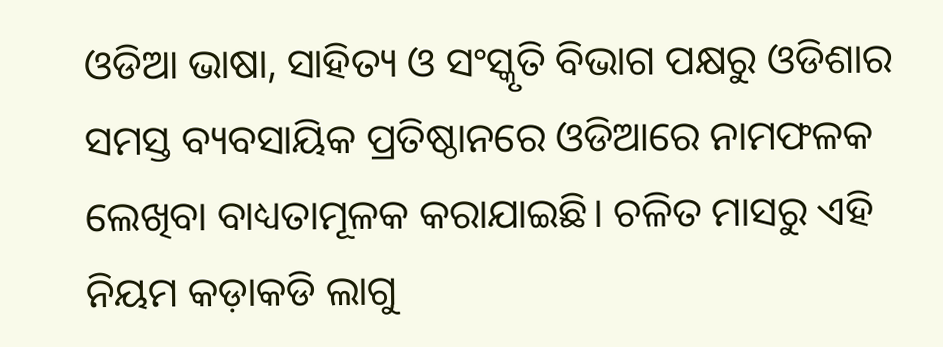ଓଡିଆ ଭାଷା, ସାହିତ୍ୟ ଓ ସଂସ୍କୃତି ବିଭାଗ ପକ୍ଷରୁ ଓଡିଶାର ସମସ୍ତ ବ୍ୟବସାୟିକ ପ୍ରତିଷ୍ଠାନରେ ଓଡିଆରେ ନାମଫଳକ ଲେଖିବା ବାଧ୍ୟତାମୂଳକ କରାଯାଇଛି। ଚଳିତ ମାସରୁ ଏହି ନିୟମ କଡ଼ାକଡି ଲାଗୁ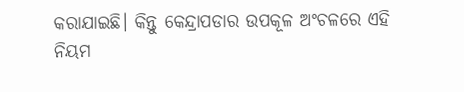କରାଯାଇଛି। କିନ୍ତୁ କେନ୍ଦ୍ରାପଡାର ଉପକୂଳ ଅଂଚଳରେ ଏହି ନିୟମ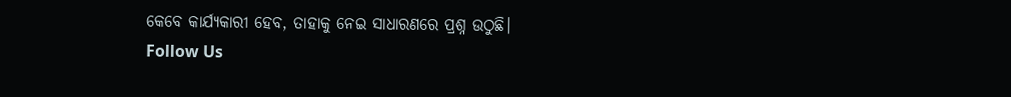କେବେ କାର୍ଯ୍ୟକାରୀ ହେବ, ତାହାକୁ ନେଇ ସାଧାରଣରେ ପ୍ରଶ୍ନ ଉଠୁଛି।
Follow Us